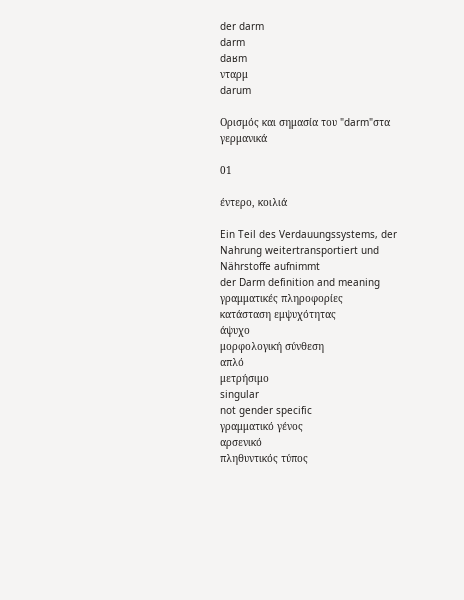der darm
darm
daʁm
νταρμ
darum

Ορισμός και σημασία του "darm"στα γερμανικά

01

έντερο, κοιλιά

Ein Teil des Verdauungssystems, der Nahrung weitertransportiert und Nährstoffe aufnimmt
der Darm definition and meaning
γραμματικές πληροφορίες
κατάσταση εμψυχότητας
άψυχο
μορφολογική σύνθεση
απλό
μετρήσιμο
singular
not gender specific
γραμματικό γένος
αρσενικό
πληθυντικός τύπος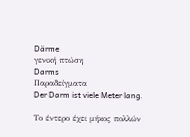Därme
γενική πτώση
Darms
Παραδείγματα
Der Darm ist viele Meter lang.

Το έντερο έχει μήκος πολλών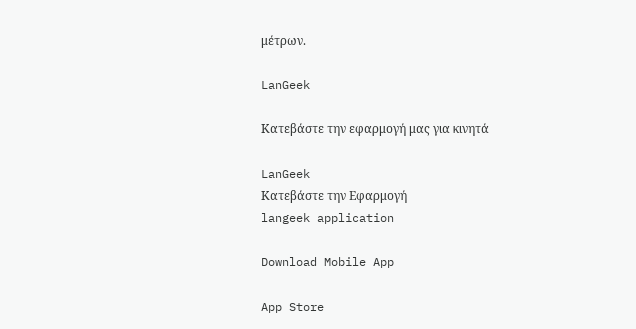μέτρων.

LanGeek

Κατεβάστε την εφαρμογή μας για κινητά

LanGeek
Κατεβάστε την Εφαρμογή
langeek application

Download Mobile App

App Store